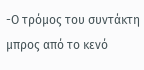-Ο τρόμος του συντάκτη μπρος από το κενό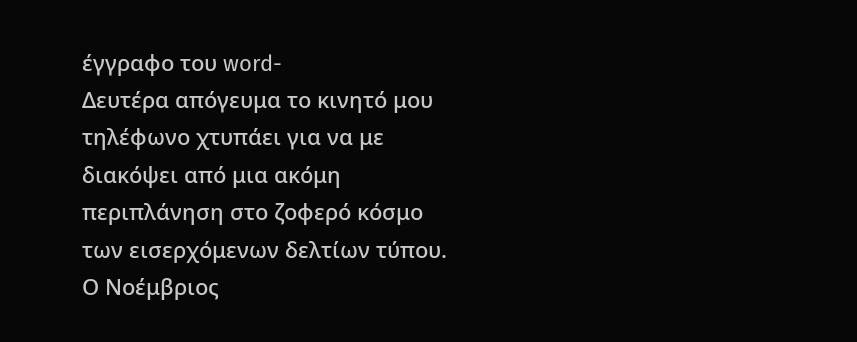έγγραφο του word-
Δευτέρα απόγευμα το κινητό μου τηλέφωνο χτυπάει για να με διακόψει από μια ακόμη περιπλάνηση στο ζοφερό κόσμο των εισερχόμενων δελτίων τύπου. Ο Νοέμβριος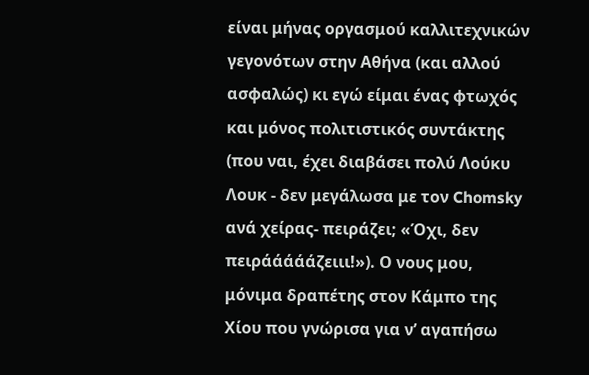είναι μήνας οργασμού καλλιτεχνικών γεγονότων στην Αθήνα (και αλλού ασφαλώς) κι εγώ είμαι ένας φτωχός και μόνος πολιτιστικός συντάκτης (που ναι, έχει διαβάσει πολύ Λούκυ Λουκ - δεν μεγάλωσα με τον Chomsky ανά χείρας- πειράζει; «Όχι, δεν πειράάάάάζειιι!»). Ο νους μου, μόνιμα δραπέτης στον Κάμπο της Χίου που γνώρισα για ν’ αγαπήσω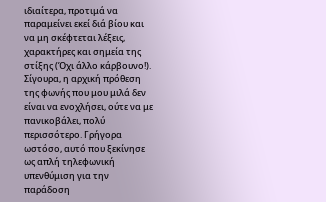ιδιαίτερα, προτιμά να παραμείνει εκεί διά βίου και να μη σκέφτεται λέξεις, χαρακτήρες και σημεία της στίξης (Όχι άλλο κάρβουνο!). Σίγουρα, η αρχική πρόθεση της φωνής που μου μιλά δεν είναι να ενοχλήσει, ούτε να με πανικοβάλει, πολύ περισσότερο. Γρήγορα ωστόσο, αυτό που ξεκίνησε ως απλή τηλεφωνική υπενθύμιση για την παράδοση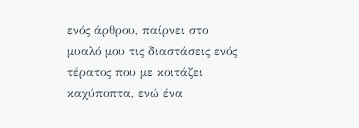ενός άρθρου, παίρνει στο μυαλό μου τις διαστάσεις ενός τέρατος που με κοιτάζει καχύποπτα, ενώ ένα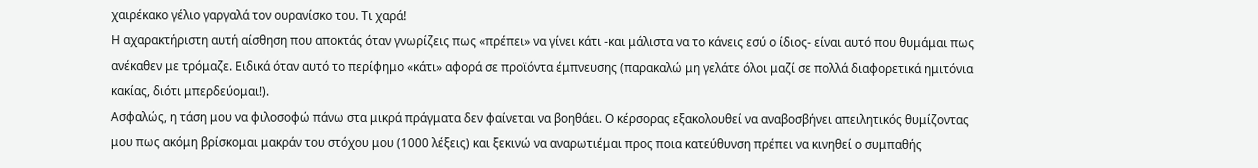χαιρέκακο γέλιο γαργαλά τον ουρανίσκο του. Τι χαρά!
Η αχαρακτήριστη αυτή αίσθηση που αποκτάς όταν γνωρίζεις πως «πρέπει» να γίνει κάτι -και μάλιστα να το κάνεις εσύ ο ίδιος- είναι αυτό που θυμάμαι πως ανέκαθεν με τρόμαζε. Ειδικά όταν αυτό το περίφημο «κάτι» αφορά σε προϊόντα έμπνευσης (παρακαλώ μη γελάτε όλοι μαζί σε πολλά διαφορετικά ημιτόνια κακίας, διότι μπερδεύομαι!).
Ασφαλώς, η τάση μου να φιλοσοφώ πάνω στα μικρά πράγματα δεν φαίνεται να βοηθάει. Ο κέρσορας εξακολουθεί να αναβοσβήνει απειλητικός θυμίζοντας μου πως ακόμη βρίσκομαι μακράν του στόχου μου (1000 λέξεις) και ξεκινώ να αναρωτιέμαι προς ποια κατεύθυνση πρέπει να κινηθεί ο συμπαθής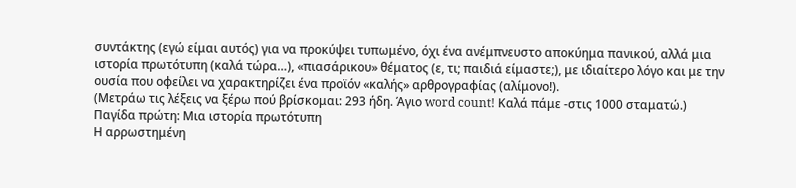συντάκτης (εγώ είμαι αυτός) για να προκύψει τυπωμένο, όχι ένα ανέμπνευστο αποκύημα πανικού, αλλά μια ιστορία πρωτότυπη (καλά τώρα…), «πιασάρικου» θέματος (ε, τι; παιδιά είμαστε;), με ιδιαίτερο λόγο και με την ουσία που οφείλει να χαρακτηρίζει ένα προϊόν «καλής» αρθρογραφίας (αλίμονο!).
(Μετράω τις λέξεις να ξέρω πού βρίσκομαι: 293 ήδη. Άγιο word count! Καλά πάμε -στις 1000 σταματώ.)
Παγίδα πρώτη: Μια ιστορία πρωτότυπη
Η αρρωστημένη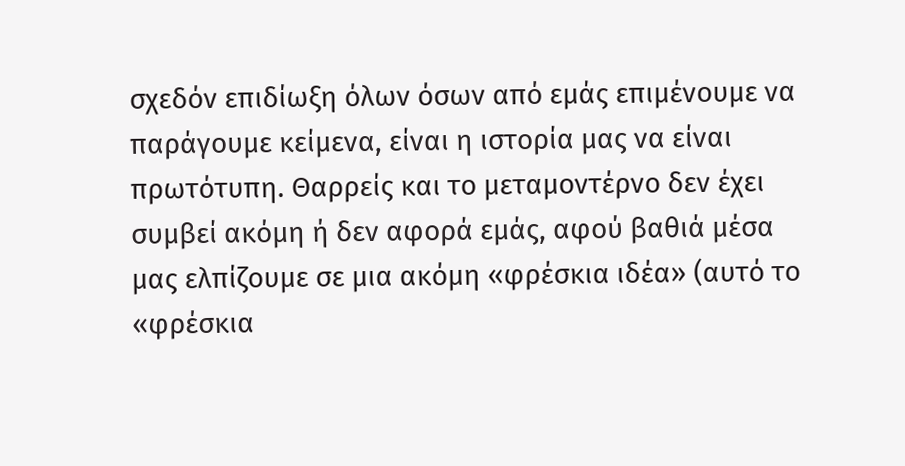σχεδόν επιδίωξη όλων όσων από εμάς επιμένουμε να παράγουμε κείμενα, είναι η ιστορία μας να είναι πρωτότυπη. Θαρρείς και το μεταμοντέρνο δεν έχει συμβεί ακόμη ή δεν αφορά εμάς, αφού βαθιά μέσα μας ελπίζουμε σε μια ακόμη «φρέσκια ιδέα» (αυτό το «φρέσκια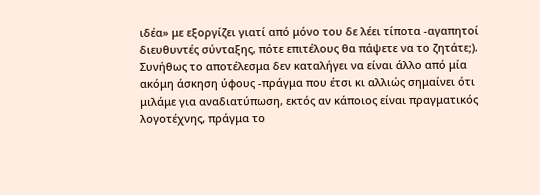ιδέα» με εξοργίζει γιατί από μόνο του δε λέει τίποτα -αγαπητοί διευθυντές σύνταξης, πότε επιτέλους θα πάψετε να το ζητάτε;). Συνήθως το αποτέλεσμα δεν καταλήγει να είναι άλλο από μία ακόμη άσκηση ύφους -πράγμα που έτσι κι αλλιώς σημαίνει ότι μιλάμε για αναδιατύπωση, εκτός αν κάποιος είναι πραγματικός λογοτέχνης, πράγμα το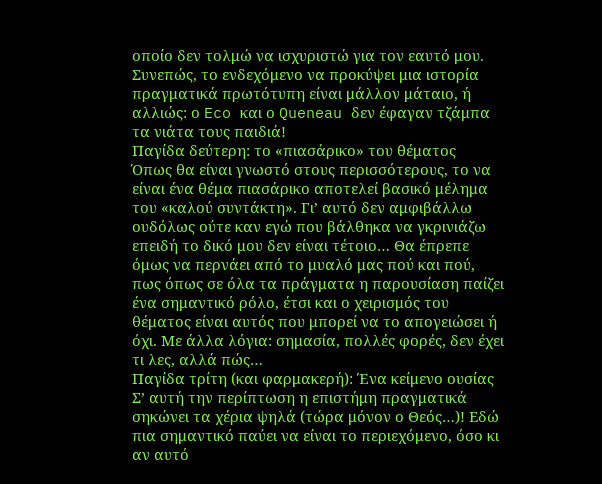οποίο δεν τολμώ να ισχυριστώ για τον εαυτό μου.
Συνεπώς, το ενδεχόμενο να προκύψει μια ιστορία πραγματικά πρωτότυπη είναι μάλλον μάταιο, ή αλλιώς: ο Eco και ο Queneau δεν έφαγαν τζάμπα τα νιάτα τους παιδιά!
Παγίδα δεύτερη: το «πιασάρικο» του θέματος
Όπως θα είναι γνωστό στους περισσότερους, το να είναι ένα θέμα πιασάρικο αποτελεί βασικό μέλημα του «καλού συντάκτη». Γι’ αυτό δεν αμφιβάλλω ουδόλως ούτε καν εγώ που βάλθηκα να γκρινιάζω επειδή το δικό μου δεν είναι τέτοιο… Θα έπρεπε όμως να περνάει από το μυαλό μας πού και πού, πως όπως σε όλα τα πράγματα η παρουσίαση παίζει ένα σημαντικό ρόλο, έτσι και ο χειρισμός του θέματος είναι αυτός που μπορεί να το απογειώσει ή όχι. Με άλλα λόγια: σημασία, πολλές φορές, δεν έχει τι λες, αλλά πώς…
Παγίδα τρίτη (και φαρμακερή): Ένα κείμενο ουσίας
Σ’ αυτή την περίπτωση η επιστήμη πραγματικά σηκώνει τα χέρια ψηλά (τώρα μόνον ο Θεός…)! Εδώ πια σημαντικό παύει να είναι το περιεχόμενο, όσο κι αν αυτό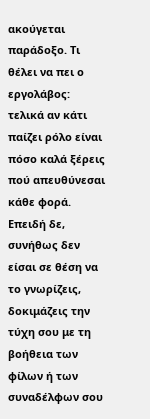ακούγεται παράδοξο. Τι θέλει να πει ο εργολάβος: τελικά αν κάτι παίζει ρόλο είναι πόσο καλά ξέρεις πού απευθύνεσαι κάθε φορά. Επειδή δε, συνήθως δεν είσαι σε θέση να το γνωρίζεις, δοκιμάζεις την τύχη σου με τη βοήθεια των φίλων ή των συναδέλφων σου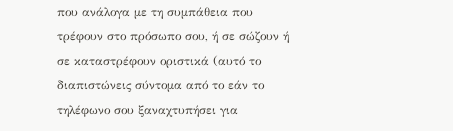που ανάλογα με τη συμπάθεια που τρέφουν στο πρόσωπο σου, ή σε σώζουν ή σε καταστρέφουν οριστικά (αυτό το διαπιστώνεις σύντομα από το εάν το τηλέφωνο σου ξαναχτυπήσει για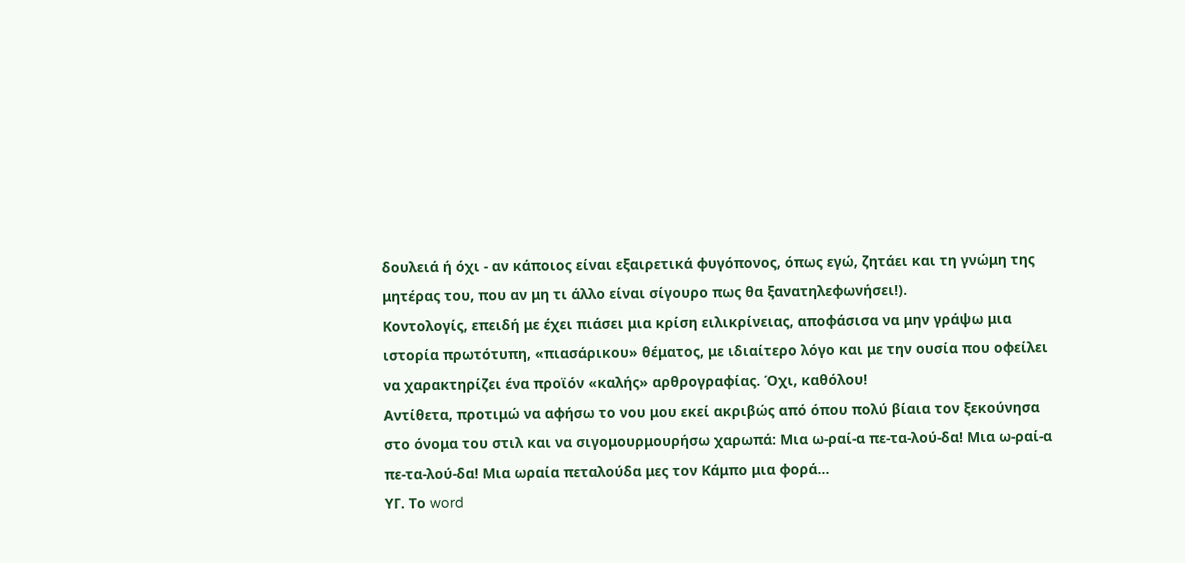δουλειά ή όχι - αν κάποιος είναι εξαιρετικά φυγόπονος, όπως εγώ, ζητάει και τη γνώμη της μητέρας του, που αν μη τι άλλο είναι σίγουρο πως θα ξανατηλεφωνήσει!).
Κοντολογίς, επειδή με έχει πιάσει μια κρίση ειλικρίνειας, αποφάσισα να μην γράψω μια ιστορία πρωτότυπη, «πιασάρικου» θέματος, με ιδιαίτερο λόγο και με την ουσία που οφείλει να χαρακτηρίζει ένα προϊόν «καλής» αρθρογραφίας. Όχι, καθόλου!
Αντίθετα, προτιμώ να αφήσω το νου μου εκεί ακριβώς από όπου πολύ βίαια τον ξεκούνησα στο όνομα του στιλ και να σιγομουρμουρήσω χαρωπά: Μια ω-ραί-α πε-τα-λού-δα! Μια ω-ραί-α πε-τα-λού-δα! Μια ωραία πεταλούδα μες τον Κάμπo μια φορά…
ΥΓ. Το word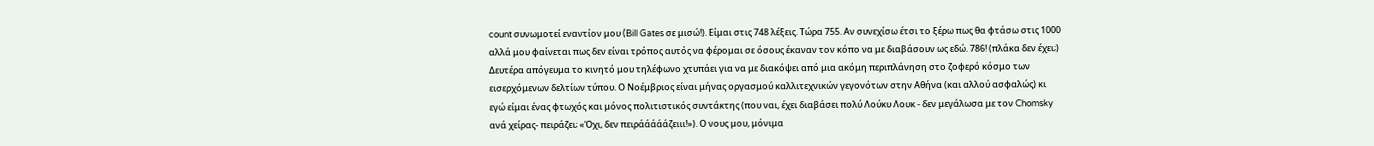count συνωμοτεί εναντίον μου (Bill Gates σε μισώ!). Είμαι στις 748 λέξεις. Τώρα 755. Αν συνεχίσω έτσι το ξέρω πως θα φτάσω στις 1000 αλλά μου φαίνεται πως δεν είναι τρόπος αυτός να φέρομαι σε όσους έκαναν τον κόπο να με διαβάσουν ως εδώ. 786! (πλάκα δεν έχει;)
Δευτέρα απόγευμα το κινητό μου τηλέφωνο χτυπάει για να με διακόψει από μια ακόμη περιπλάνηση στο ζοφερό κόσμο των εισερχόμενων δελτίων τύπου. Ο Νοέμβριος είναι μήνας οργασμού καλλιτεχνικών γεγονότων στην Αθήνα (και αλλού ασφαλώς) κι εγώ είμαι ένας φτωχός και μόνος πολιτιστικός συντάκτης (που ναι, έχει διαβάσει πολύ Λούκυ Λουκ - δεν μεγάλωσα με τον Chomsky ανά χείρας- πειράζει; «Όχι, δεν πειράάάάάζειιι!»). Ο νους μου, μόνιμα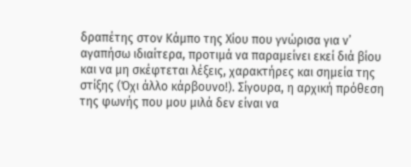δραπέτης στον Κάμπο της Χίου που γνώρισα για ν’ αγαπήσω ιδιαίτερα, προτιμά να παραμείνει εκεί διά βίου και να μη σκέφτεται λέξεις, χαρακτήρες και σημεία της στίξης (Όχι άλλο κάρβουνο!). Σίγουρα, η αρχική πρόθεση της φωνής που μου μιλά δεν είναι να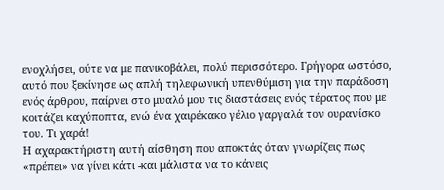ενοχλήσει, ούτε να με πανικοβάλει, πολύ περισσότερο. Γρήγορα ωστόσο, αυτό που ξεκίνησε ως απλή τηλεφωνική υπενθύμιση για την παράδοση ενός άρθρου, παίρνει στο μυαλό μου τις διαστάσεις ενός τέρατος που με κοιτάζει καχύποπτα, ενώ ένα χαιρέκακο γέλιο γαργαλά τον ουρανίσκο του. Τι χαρά!
Η αχαρακτήριστη αυτή αίσθηση που αποκτάς όταν γνωρίζεις πως «πρέπει» να γίνει κάτι -και μάλιστα να το κάνεις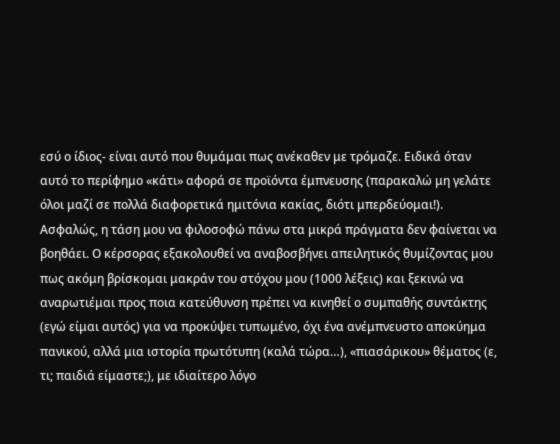εσύ ο ίδιος- είναι αυτό που θυμάμαι πως ανέκαθεν με τρόμαζε. Ειδικά όταν αυτό το περίφημο «κάτι» αφορά σε προϊόντα έμπνευσης (παρακαλώ μη γελάτε όλοι μαζί σε πολλά διαφορετικά ημιτόνια κακίας, διότι μπερδεύομαι!).
Ασφαλώς, η τάση μου να φιλοσοφώ πάνω στα μικρά πράγματα δεν φαίνεται να βοηθάει. Ο κέρσορας εξακολουθεί να αναβοσβήνει απειλητικός θυμίζοντας μου πως ακόμη βρίσκομαι μακράν του στόχου μου (1000 λέξεις) και ξεκινώ να αναρωτιέμαι προς ποια κατεύθυνση πρέπει να κινηθεί ο συμπαθής συντάκτης (εγώ είμαι αυτός) για να προκύψει τυπωμένο, όχι ένα ανέμπνευστο αποκύημα πανικού, αλλά μια ιστορία πρωτότυπη (καλά τώρα…), «πιασάρικου» θέματος (ε, τι; παιδιά είμαστε;), με ιδιαίτερο λόγο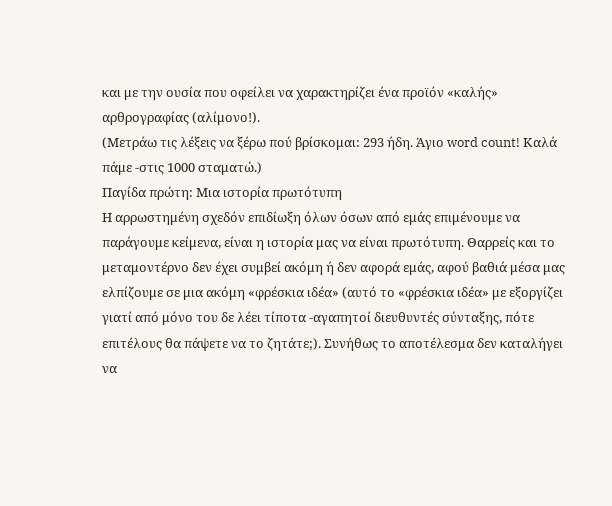και με την ουσία που οφείλει να χαρακτηρίζει ένα προϊόν «καλής» αρθρογραφίας (αλίμονο!).
(Μετράω τις λέξεις να ξέρω πού βρίσκομαι: 293 ήδη. Άγιο word count! Καλά πάμε -στις 1000 σταματώ.)
Παγίδα πρώτη: Μια ιστορία πρωτότυπη
Η αρρωστημένη σχεδόν επιδίωξη όλων όσων από εμάς επιμένουμε να παράγουμε κείμενα, είναι η ιστορία μας να είναι πρωτότυπη. Θαρρείς και το μεταμοντέρνο δεν έχει συμβεί ακόμη ή δεν αφορά εμάς, αφού βαθιά μέσα μας ελπίζουμε σε μια ακόμη «φρέσκια ιδέα» (αυτό το «φρέσκια ιδέα» με εξοργίζει γιατί από μόνο του δε λέει τίποτα -αγαπητοί διευθυντές σύνταξης, πότε επιτέλους θα πάψετε να το ζητάτε;). Συνήθως το αποτέλεσμα δεν καταλήγει να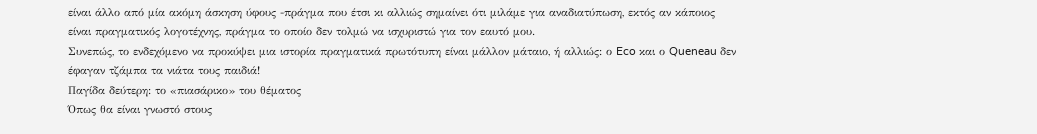είναι άλλο από μία ακόμη άσκηση ύφους -πράγμα που έτσι κι αλλιώς σημαίνει ότι μιλάμε για αναδιατύπωση, εκτός αν κάποιος είναι πραγματικός λογοτέχνης, πράγμα το οποίο δεν τολμώ να ισχυριστώ για τον εαυτό μου.
Συνεπώς, το ενδεχόμενο να προκύψει μια ιστορία πραγματικά πρωτότυπη είναι μάλλον μάταιο, ή αλλιώς: ο Eco και ο Queneau δεν έφαγαν τζάμπα τα νιάτα τους παιδιά!
Παγίδα δεύτερη: το «πιασάρικο» του θέματος
Όπως θα είναι γνωστό στους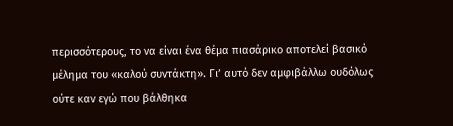περισσότερους, το να είναι ένα θέμα πιασάρικο αποτελεί βασικό μέλημα του «καλού συντάκτη». Γι’ αυτό δεν αμφιβάλλω ουδόλως ούτε καν εγώ που βάλθηκα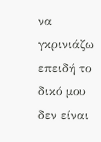να γκρινιάζω επειδή το δικό μου δεν είναι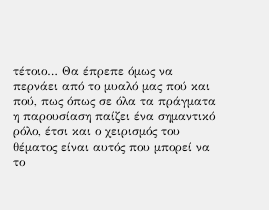τέτοιο… Θα έπρεπε όμως να περνάει από το μυαλό μας πού και πού, πως όπως σε όλα τα πράγματα η παρουσίαση παίζει ένα σημαντικό ρόλο, έτσι και ο χειρισμός του θέματος είναι αυτός που μπορεί να το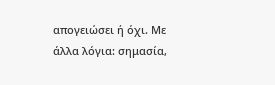απογειώσει ή όχι. Με άλλα λόγια: σημασία,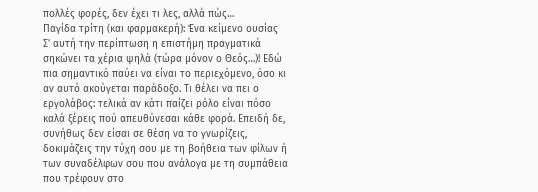πολλές φορές, δεν έχει τι λες, αλλά πώς…
Παγίδα τρίτη (και φαρμακερή): Ένα κείμενο ουσίας
Σ’ αυτή την περίπτωση η επιστήμη πραγματικά σηκώνει τα χέρια ψηλά (τώρα μόνον ο Θεός…)! Εδώ πια σημαντικό παύει να είναι το περιεχόμενο, όσο κι αν αυτό ακούγεται παράδοξο. Τι θέλει να πει ο εργολάβος: τελικά αν κάτι παίζει ρόλο είναι πόσο καλά ξέρεις πού απευθύνεσαι κάθε φορά. Επειδή δε, συνήθως δεν είσαι σε θέση να το γνωρίζεις, δοκιμάζεις την τύχη σου με τη βοήθεια των φίλων ή των συναδέλφων σου που ανάλογα με τη συμπάθεια που τρέφουν στο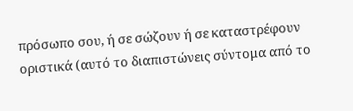πρόσωπο σου, ή σε σώζουν ή σε καταστρέφουν οριστικά (αυτό το διαπιστώνεις σύντομα από το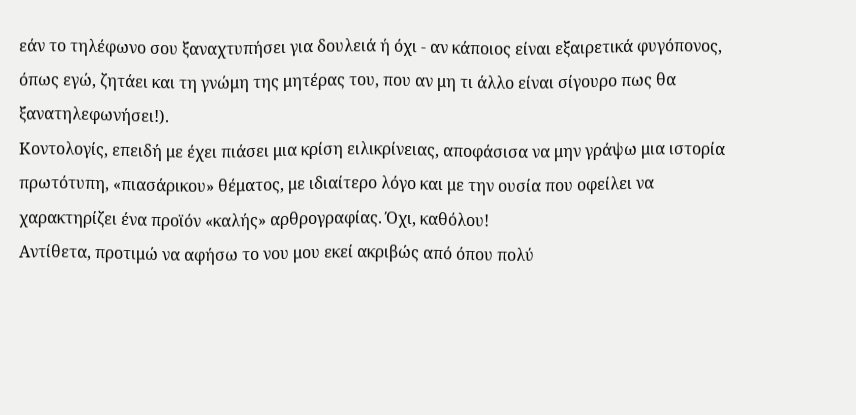εάν το τηλέφωνο σου ξαναχτυπήσει για δουλειά ή όχι - αν κάποιος είναι εξαιρετικά φυγόπονος, όπως εγώ, ζητάει και τη γνώμη της μητέρας του, που αν μη τι άλλο είναι σίγουρο πως θα ξανατηλεφωνήσει!).
Κοντολογίς, επειδή με έχει πιάσει μια κρίση ειλικρίνειας, αποφάσισα να μην γράψω μια ιστορία πρωτότυπη, «πιασάρικου» θέματος, με ιδιαίτερο λόγο και με την ουσία που οφείλει να χαρακτηρίζει ένα προϊόν «καλής» αρθρογραφίας. Όχι, καθόλου!
Αντίθετα, προτιμώ να αφήσω το νου μου εκεί ακριβώς από όπου πολύ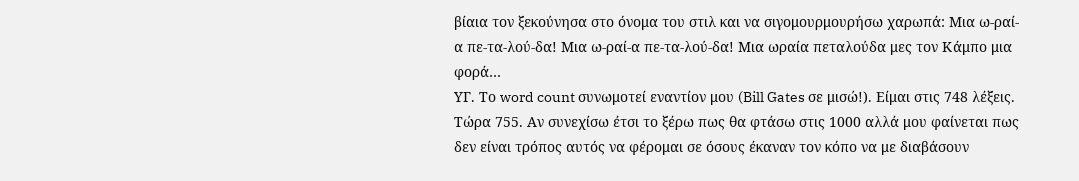βίαια τον ξεκούνησα στο όνομα του στιλ και να σιγομουρμουρήσω χαρωπά: Μια ω-ραί-α πε-τα-λού-δα! Μια ω-ραί-α πε-τα-λού-δα! Μια ωραία πεταλούδα μες τον Κάμπo μια φορά…
ΥΓ. Το word count συνωμοτεί εναντίον μου (Bill Gates σε μισώ!). Είμαι στις 748 λέξεις. Τώρα 755. Αν συνεχίσω έτσι το ξέρω πως θα φτάσω στις 1000 αλλά μου φαίνεται πως δεν είναι τρόπος αυτός να φέρομαι σε όσους έκαναν τον κόπο να με διαβάσουν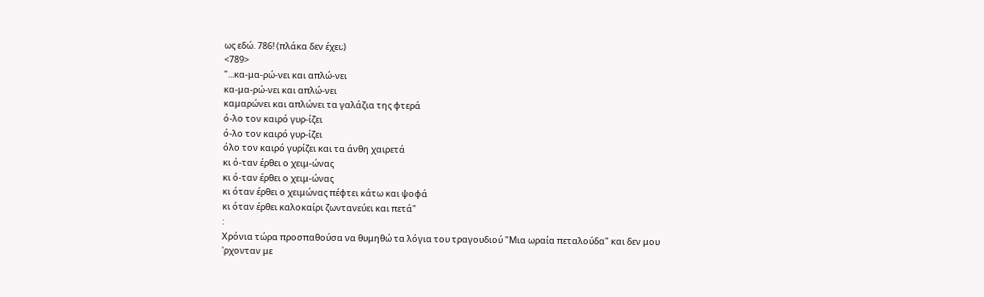ως εδώ. 786! (πλάκα δεν έχει;)
<789>
"...κα-μα-ρώ-νει και απλώ-νει
κα-μα-ρώ-νει και απλώ-νει
καμαρώνει και απλώνει τα γαλάζια της φτερά
ό-λο τον καιρό γυρ-ίζει
ό-λο τον καιρό γυρ-ίζει
όλο τον καιρό γυρίζει και τα άνθη χαιρετά
κι ό-ταν έρθει ο χειμ-ώνας
κι ό-ταν έρθει ο χειμ-ώνας
κι όταν έρθει ο χειμώνας πέφτει κάτω και ψοφά
κι όταν έρθει καλοκαίρι ζωντανεύει και πετά"
:
Χρόνια τώρα προσπαθούσα να θυμηθώ τα λόγια του τραγουδιού "Μια ωραία πεταλούδα" και δεν μου 'ρχονταν με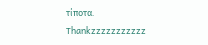τίποτα.
Τhankzzzzzzzzzzz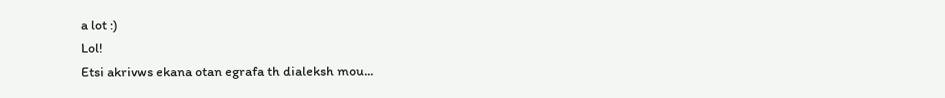a lot :)
Lol!
Etsi akrivws ekana otan egrafa th dialeksh mou...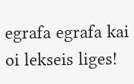egrafa egrafa kai oi lekseis liges!